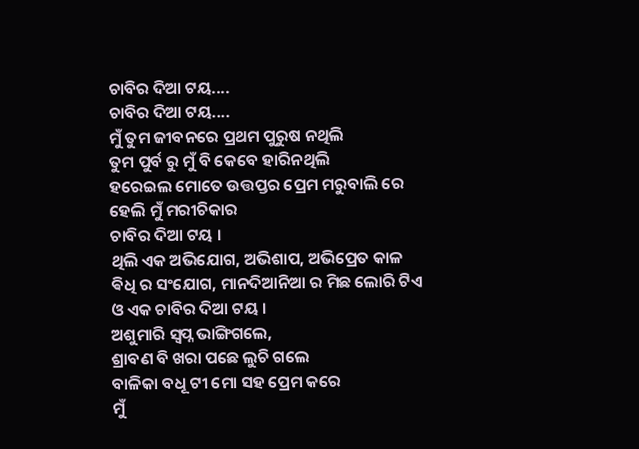ଚାବିର ଦିଆ ଟୟ....
ଚାବିର ଦିଆ ଟୟ....
ମୁଁ ତୁମ ଜୀବନରେ ପ୍ରଥମ ପୁରୁଷ ନଥିଲି
ତୁମ ପୁର୍ବ ରୁ ମୁଁ ବି କେବେ ହାରିନଥିଲି
ହରେଇଲ ମୋତେ ଉତ୍ତପ୍ତର ପ୍ରେମ ମରୁବାଲି ରେ
ହେଲି ମୁଁ ମରୀଚିକାର
ଚାବିର ଦିଆ ଟୟ ।
ଥିଲି ଏକ ଅଭିଯୋଗ, ଅଭିଶାପ, ଅଭିପ୍ରେତ କାଳ
ଵିଧି ର ସଂଯୋଗ, ମାନଦିଆନିଆ ର ମିଛ ଲୋରି ଟିଏ
ଓ ଏକ ଚାବିର ଦିଆ ଟୟ ।
ଅଶୁମାରି ସ୍ବପ୍ନ ଭାଙ୍ଗିଗଲେ,
ଶ୍ରାବଣ ବି ଖରା ପଛେ ଲୁଚି ଗଲେ
ବାଳିକା ବଧୂ ଟୀ ମୋ ସହ ପ୍ରେମ କରେ
ମୁଁ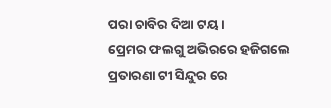ପରା ଚାବିର ଦିଆ ଟୟ ।
ପ୍ରେମର ଫଲଗୁ ଅଭିରରେ ହଜିଗଲେ
ପ୍ରତାରଣା ଟୀ ସିନ୍ଦୁର ରେ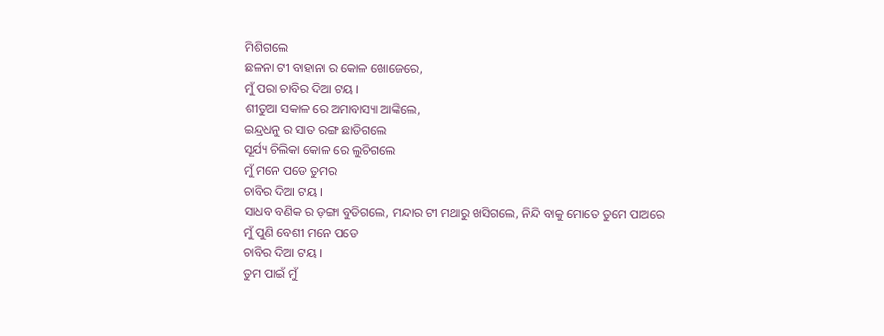ମିଶିଗଲେ
ଛଳନା ଟୀ ବାହାନା ର କୋଳ ଖୋଜେରେ,
ମୁଁ ପରା ଚାବିର ଦିଆ ଟୟ ।
ଶୀତୁଆ ସକାଳ ରେ ଅମାବାସ୍ୟା ଆଙ୍କିଲେ,
ଇନ୍ଦ୍ରଧନୁ ର ସାତ ରଙ୍ଗ ଛାଡିଗଲେ
ସୂର୍ଯ୍ୟ ଚିଲିକା କୋଳ ରେ ଲୁଚିଗଲେ
ମୁଁ ମନେ ପଡେ ତୁମର
ଚାବିର ଦିଆ ଟୟ ।
ସାଧବ ବଣିକ ର ଡ଼ଙ୍ଗା ବୁଡିଗଲେ, ମନ୍ଦାର ଟୀ ମଥାରୁ ଖସିଗଲେ, ନିନ୍ଦି ବାକୁ ମୋତେ ତୁମେ ପାଅରେ
ମୁଁ ପୁଣି ବେଶୀ ମନେ ପଡେ
ଚାବିର ଦିଆ ଟୟ ।
ତୁମ ପାଇଁ ମୁଁ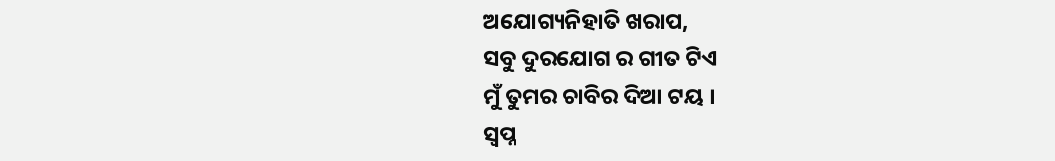ଅଯୋଗ୍ୟନିହାତି ଖରାପ,
ସବୁ ଦୁରଯୋଗ ର ଗୀତ ଟିଏ
ମୁଁ ତୁମର ଚାବିର ଦିଆ ଟୟ ।
ସ୍ବପ୍ନ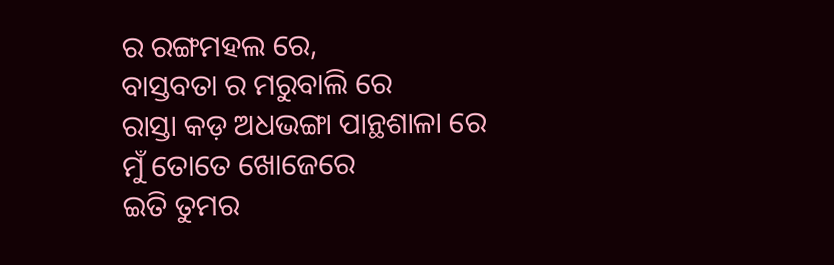ର ରଙ୍ଗମହଲ ରେ,
ବାସ୍ତବତା ର ମରୁବାଲି ରେ
ରାସ୍ତା କଡ଼ ଅଧଭଙ୍ଗା ପାନ୍ଥଶାଳା ରେ
ମୁଁ ତୋତେ ଖୋଜେରେ
ଇତି ତୁମର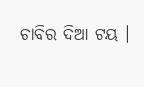ଚାବିର ଦିଆ ଟୟ ।